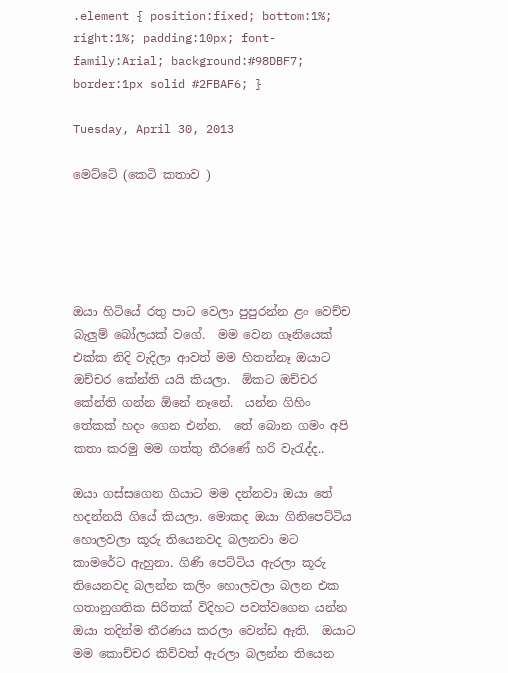.element { position:fixed; bottom:1%; right:1%; padding:10px; font-family:Arial; background:#98DBF7; border:1px solid #2FBAF6; }

Tuesday, April 30, 2013

මෙට්ටේ (කෙටි කතාව )





ඔයා හිටියේ රතු පාට වෙලා පුපුරන්න ළං වෙච්ච බැලුම් බෝලයක් වගේ.  මම වෙන ගෑනියෙක් එක්ක නිදි වැදිලා ආවත් මම හිතන්නෑ ඔයාට ඔච්චර කේන්ති යයි කියලා.  ඕකට ඔච්චර කේන්ති ගන්න ඕනේ නෑනේ.  යන්න ගිහිං තේකක් හදං ගෙන එන්න.  තේ බොන ගමං අපි කතා කරමු මම ගත්තු තීරණේ හරි වැරැද්ද..

ඔයා ගස්සගෙන ගියාට මම දන්නවා ඔයා තේ හදන්නයි ගියේ කියලා. මොකද ඔයා ගිනිපෙට්ටිය හොලවලා කූරු තියෙනවද බලනවා මට කාමරේට ඇහුනා. ගිණි පෙට්ටිය ඇරලා කූරු තියෙනවද බලන්න කලිං හොලවලා බලන එක ගතානුගතික සිරිතක් විදිහට පවත්වගෙන යන්න ඔයා තදින්ම තීරණය කරලා වෙන්ඩ ඇති.  ඔයාට මම කොච්චර කිව්වත් ඇරලා බලන්න තියෙන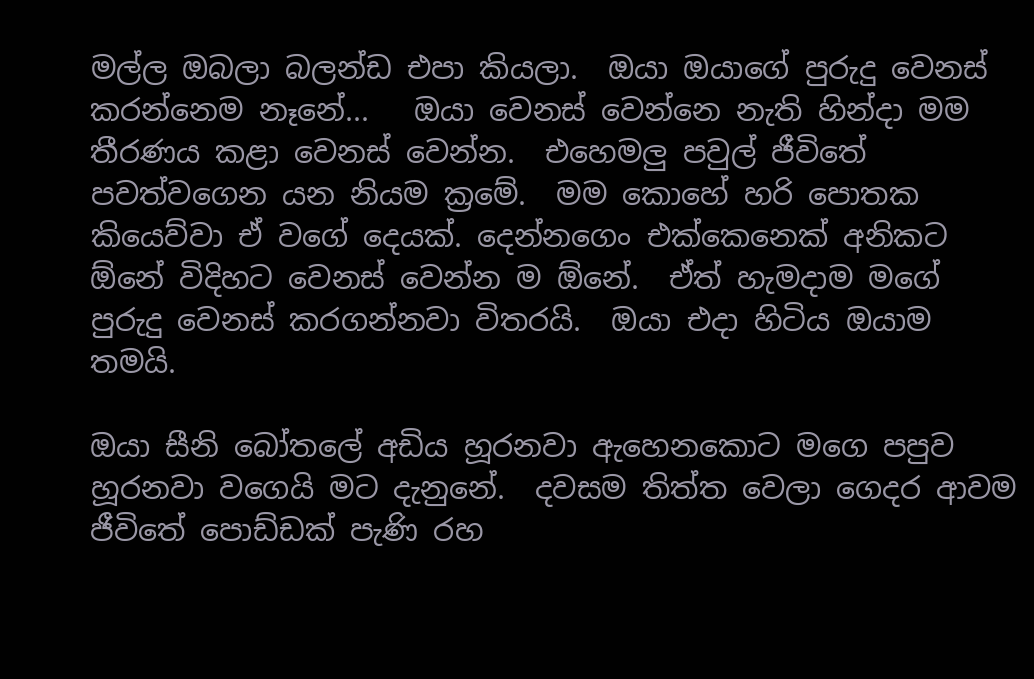මල්ල ඔබලා බලන්ඩ එපා කියලා.  ඔයා ඔයාගේ පුරුදු වෙනස් කරන්නෙම නෑනේ...   ඔයා වෙනස් වෙන්නෙ නැති හින්දා මම තීරණය කළා වෙනස් වෙන්න.  එහෙමලු පවුල් ජීවිතේ පවත්වගෙන යන නියම ක්‍රමේ.  මම කොහේ හරි පොතක කියෙව්වා ඒ වගේ දෙයක්. දෙන්නගෙං එක්කෙනෙක් අනිකට ඕනේ විදිහට වෙනස් වෙන්න ම ඕනේ.  ඒත් හැමදාම මගේ පුරුදු වෙනස් කරගන්නවා විතරයි.  ඔයා එදා හිටිය ඔයාම තමයි.

ඔයා සීනි බෝතලේ අඩිය හූරනවා ඇහෙනකොට මගෙ පපුව හූරනවා වගෙයි මට දැනුනේ.  දවසම තිත්ත වෙලා ගෙදර ආවම ජීවිතේ පොඩ්ඩක් පැණි රහ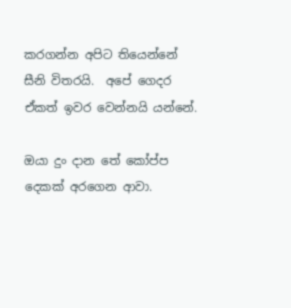කරගන්න අපිට තියෙන්නේ සීනි විතරයි.  අපේ ගෙදර ඒකත් ඉවර වෙන්නයි යන්නේ.

ඔයා දුං දාන තේ කෝප්ප දෙකක් අරගෙන ආවා.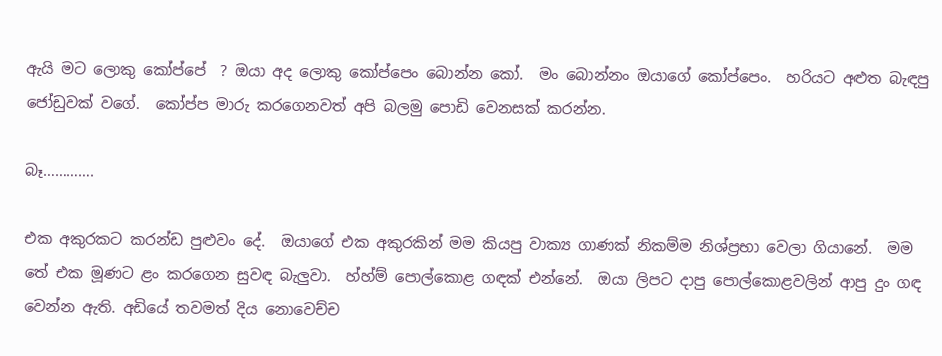ඇයි මට ලොකු කෝප්පේ  ? ඔයා අද ලොකු කෝප්පෙං බොන්න කෝ.  මං බොන්නං ඔයාගේ කෝප්පෙං.  හරියට අළුත බැඳපු ජෝඩුවක් වගේ.  කෝප්ප මාරු කරගෙනවත් අපි බලමු පොඩි වෙනසක් කරන්න.

බෑ………….

එක අකුරකට කරන්ඩ පුළුවං දේ.  ඔයාගේ එක අකුරකින් මම කියපු වාක්‍ය ගාණක් නිකම්ම නිශ්ප්‍රභා වෙලා ගියානේ.  මම තේ එක මූණට ළං කරගෙන සුවඳ බැලුවා.  හ්හ්ම් පොල්කොළ ගඳක් එන්නේ.  ඔයා ලිපට දාපු පොල්කොළවලින් ආපු දුං ගඳ වෙන්න ඇති. අඩියේ තවමත් දිය නොවෙච්ච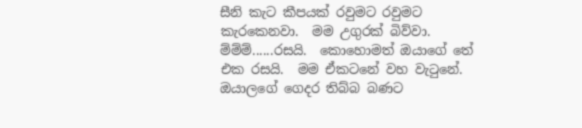සීනි කැට කීපයක් රවුමට රවුමට කැරකෙනවා.  මම උගුරක් බිව්වා. ම්ම්ම්......රසයි.  කොහොමත් ඔයාගේ තේ එක රසයි.  මම ඒකටනේ වහ වැටුනේ.  ඔයාලගේ ගෙදර තිබ්බ බණට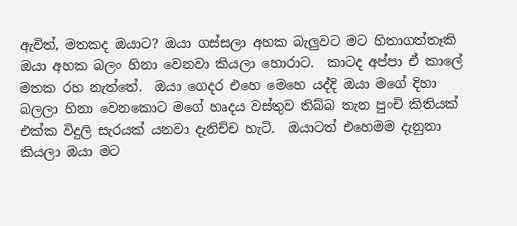ඇවිත්, මතකද ඔයාට? ඔයා ගස්සලා අහක බැලුවට මට හිතාගත්තෑකි ඔයා අහක බලං හිනා වෙනවා කියලා හොරාට.  කාටද අප්පා ඒ කාලේ මතක රහ නැත්තේ.  ඔයා ගෙදර එහෙ මෙහෙ යද්දි ඔයා මගේ දිහා බලලා හිනා වෙනකොට මගේ හෘදය වස්තුව තිබ්බ තැන පුංචි කිතියක් එක්ක විදුලි සැරයක් යනවා දැනිච්ච හැටි.  ඔයාටත් එහෙමම දැනුනා කියලා ඔයා මට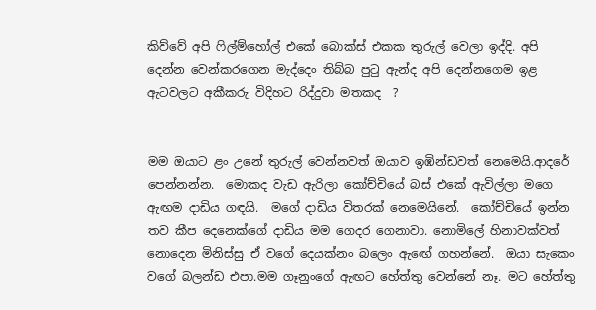කිව්වේ අපි ෆිල්ම්හෝල් එකේ බොක්ස් එකක තුරුල් වෙලා ඉද්දි. අපි දෙන්න වෙන්කරගෙන මැද්දෙං තිබ්බ පුටු ඇන්ද අපි දෙන්නගෙම ඉළ ඇටවලට අකීකරු විදිහට රිද්දුවා මතකද  ?


මම ඔයාට ළං උනේ තුරුල් වෙන්නවත් ඔයාව ඉඹින්ඩවත් නෙමෙයි.ආදරේ පෙන්නන්න.  මොකද වැඩ ඇරිලා කෝච්චියේ බස් එකේ ඇවිල්ලා මගෙ ඇඟම දාඩිය ගඳයි.  මගේ දාඩිය විතරක් නෙමෙයිනේ.  කෝච්චියේ ඉන්න තව කීප දෙනෙක්ගේ දාඩිය මම ගෙදර ගෙනාවා. නොමිලේ හිනාවක්වත් නොදෙන මිනිස්සු ඒ වගේ දෙයක්නං බලෙං ඇඟේ ගහන්නේ.  ඔයා සැකෙං වගේ බලන්ඩ එපා.මම ගෑනුංගේ ඇඟට හේත්තු වෙන්නේ නෑ. මට හේත්තු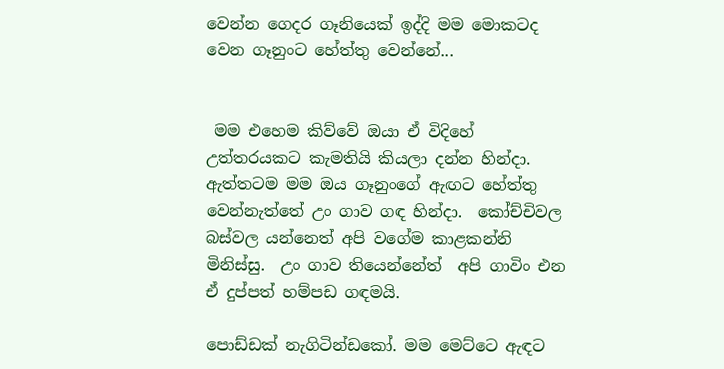වෙන්න ගෙදර ගෑනියෙක් ඉද්දි මම මොකටද වෙන ගෑනුංට හේත්තු වෙන්නේ...


 මම එහෙම කිව්වේ ඔයා ඒ විදිහේ උත්තරයකට කැමතියි කියලා දන්න හින්දා.  ඇත්තටම මම ඔය ගෑනුංගේ ඇඟට හේත්තු වෙන්නැත්තේ උං ගාව ගඳ හින්දා.  කෝච්චිවල බස්වල යන්නෙත් අපි වගේම කාළකන්නි මිනිස්සු.  උං ගාව තියෙන්නේත්  අපි ගාවිං එන ඒ දුප්පත් හම්පඩ ගඳමයි.

පොඩ්ඩක් නැගිටින්ඩකෝ. මම මෙට්ටෙ ඇඳට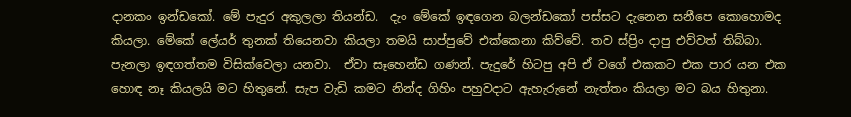දානකං ඉන්ඩකෝ. මේ පැදුර අකුලලා තියන්ඩ.  දැං මේකේ ඉඳගෙන බලන්ඩකෝ පස්සට දැනෙන සනීපෙ කොහොමද කියලා. මේකේ ලේයර් තුනක් තියෙනවා කියලා තමයි සාප්පුවේ එක්කෙනා කිව්වේ. තව ස්ප්‍රිං දාපු එව්වත් තිබ්බා. පැනලා ඉඳගත්තම විසික්වෙලා යනවා.  ඒවා සෑහෙන්ඩ ගණන්. පැදුරේ හිටපු අපි ඒ වගේ එකකට එක පාර යන එක හොඳ නෑ කියලයි මට හිතුනේ. සැප වැඩි කමට නින්ද ගිහිං පහුවදාට ඇහැරුනේ නැත්තං කියලා මට බය හිතුනා.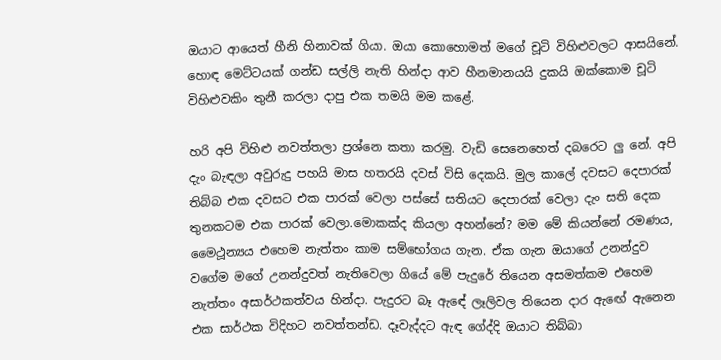ඔයාට ආයෙත් හීනි හිනාවක් ගියා. ඔයා කොහොමත් මගේ චූටි විහිළුවලට ආසයිනේ. හොඳ මෙට්ටයක් ගන්ඩ සල්ලි නැති හින්දා ආව හීනමානයයි දුකයි ඔක්කොම චූටි විහිළුවකිං තුනී කරලා දාපු එක තමයි මම කළේ.

හරි අපි විහිළු නවත්තලා ප්‍රශ්නෙ කතා කරමු. වැඩි සෙනෙහෙත් දබරෙට ලු නේ. අපි දැං බැඳලා අවුරුදු පහයි මාස හතරයි දවස් විසි දෙකයි. මුල කාලේ දවසට දෙපාරක් තිබ්බ එක දවසට එක පාරක් වෙලා පස්සේ සතියට දෙපාරක් වෙලා දැං සති දෙක තුනකටම එක පාරක් වෙලා.මොකක්ද කියලා අහන්නේ? මම මේ කියන්නේ රමණය, මෛථූන්‍යය එහෙම නැත්තං කාම සම්භෝගය ගැන. ඒක ගැන ඔයාගේ උනන්දුව වගේම මගේ උනන්දුවත් නැතිවෙලා ගියේ මේ පැදුරේ තියෙන අසමත්කම එහෙම නැත්තං අසාර්ථකත්වය හින්දා. පැදුරට බෑ ඇඳේ ලෑලිවල තියෙන දාර ඇඟේ ඇනෙන එක සාර්ථක විදිහට නවත්තන්ඩ. දෑවැද්දට ඇඳ ගේද්දි ඔයාට තිබ්බා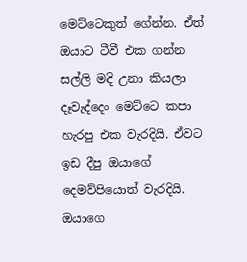මෙට්ටෙකුත් ගේන්න. ඒත් ඔයාට ටීවී එක ගන්න සල්ලි මදි උනා කියලා දෑවැද්දෙං මෙට්ටෙ කපා හැරපු එක වැරදියි. ඒවට ඉඩ දීපු ඔයාගේ දෙමව්පියොත් වැරදියි. ඔයාගෙ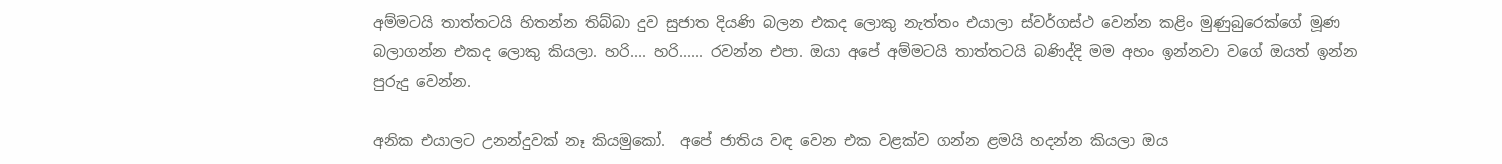අම්මටයි තාත්තටයි හිතන්න තිබ්බා දුව සුජාත දියණි බලන එකද ලොකු නැත්තං එයාලා ස්වර්ගස්ථ වෙන්න කළිං මුණුබුරෙක්ගේ මූණ බලාගන්න එකද ලොකු කියලා. හරි.... හරි...... රවන්න එපා. ඔයා අපේ අම්මටයි තාත්තටයි බණිද්දි මම අහං ඉන්නවා වගේ ඔයත් ඉන්න පුරුදු වෙන්න.

අනික එයාලට උනන්දුවක් නෑ කියමුකෝ.  අපේ ජාතිය වඳ වෙන එක වළක්ව ගන්න ළමයි හදන්න කියලා ඔය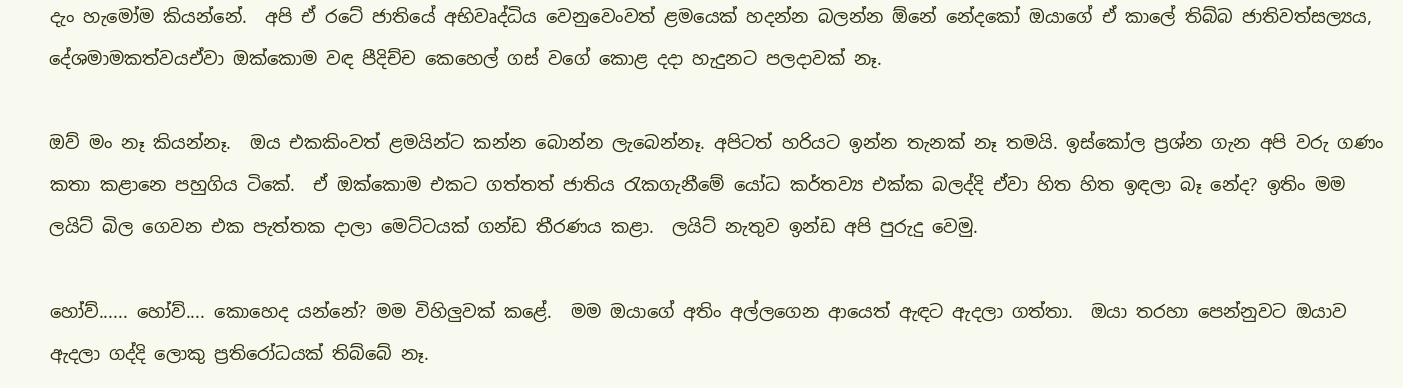දැං හැමෝම කියන්නේ.  අපි ඒ රටේ ජාතියේ අභිවෘද්ධිය වෙනුවෙංවත් ළමයෙක් හදන්න බලන්න ඕනේ නේදකෝ ඔයාගේ ඒ කාලේ තිබ්බ ජාතිවත්සල්‍යය, දේශමාමකත්වයඒවා ඔක්කොම වඳ පීදිච්ච කෙහෙල් ගස් වගේ කොළ දදා හැදුනට පලදාවක් නෑ.

ඔව් මං නෑ කියන්නෑ.  ඔය එකකිංවත් ළමයින්ට කන්න බොන්න ලැබෙන්නෑ. අපිටත් හරියට ඉන්න තැනක් නෑ තමයි. ඉස්කෝල ප්‍රශ්න ගැන අපි වරු ගණං කතා කළානෙ පහුගිය ටිකේ.  ඒ ඔක්කොම එකට ගත්තත් ජාතිය රැකගැනීමේ යෝධ කර්තව්‍ය එක්ක බලද්දි ඒවා හිත හිත ඉඳලා බෑ නේද? ඉතිං මම ලයිට් බිල ගෙවන එක පැත්තක දාලා මෙට්ටයක් ගන්ඩ තීරණය කළා.  ලයිට් නැතුව ඉන්ඩ අපි පුරුදු වෙමු.

හෝව්...... හෝව්.... කොහෙද යන්නේ? මම විහිලුවක් කළේ.  මම ඔයාගේ අතිං අල්ලගෙන ආයෙත් ඇඳට ඇදලා ගත්තා.  ඔයා තරහා පෙන්නුවට ඔයාව ඇදලා ගද්දි ලොකු ප්‍රතිරෝධයක් තිබ්බේ නෑ.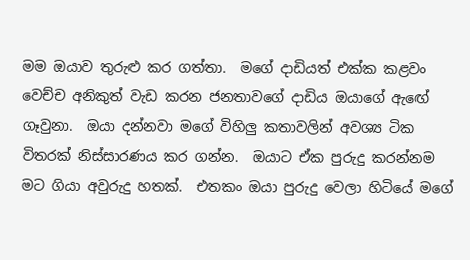මම ඔයාව තුරුළු කර ගත්තා.  මගේ දාඩියත් එක්ක කළවං වෙච්ච අනිකුත් වැඩ කරන ජනතාවගේ දාඩිය ඔයාගේ ඇඟේ ගෑවුනා.  ඔයා දන්නවා මගේ විහිලු කතාවලින් අවශ්‍ය ටික විතරක් නිස්සාරණය කර ගන්න.  ඔයාට ඒක පුරුදු කරන්නම මට ගියා අවුරුදු හතක්.  එතකං ඔයා පුරුදු වෙලා හිටියේ මගේ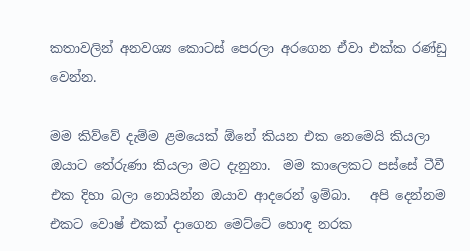කතාවලින් අනවශ්‍ය කොටස් පෙරලා අරගෙන ඒවා එක්ක රණ්ඩු වෙන්න.

මම කිව්වේ දැම්ම ළමයෙක් ඕනේ කියන එක නෙමෙයි කියලා ඔයාට තේරුණා කියලා මට දැනුනා.  මම කාලෙකට පස්සේ ටීවී එක දිහා බලා නොයින්න ඔයාව ආදරෙන් ඉම්බා.   අපි දෙන්නම එකට වොෂ් එකක් දාගෙන මෙට්ටේ හොඳ නරක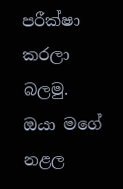පරීක්ෂා කරලා බලමු.  ඔයා මගේ නළල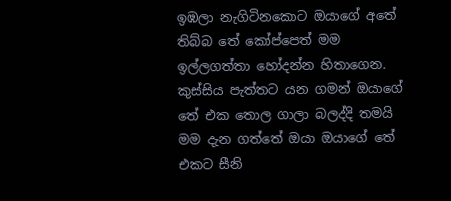ඉඹලා නැගිටිනකොට ඔයාගේ අතේ තිබ්බ තේ කෝප්පෙත් මම ඉල්ලගත්තා හෝදන්න හිතාගෙන.  කුස්සිය පැත්තට යන ගමන් ඔයාගේ තේ එක තොල ගාලා බලද්දි තමයි මම දැන ගත්තේ ඔයා ඔයාගේ තේ එකට සීනි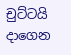චුට්ටයි දාගෙන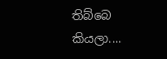තිබ්බෙ කියලා....